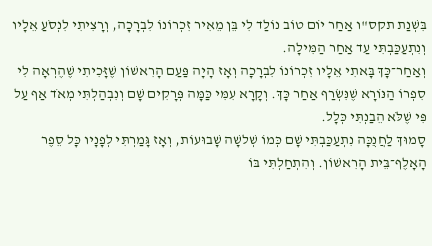בִּשְׁנַת תקס"ו אַחַר יוֹם טוֹב נוֹלַד לִי בֵּן מֵאִיר זִכְרוֹנוֹ לִבְרָכָה, וְרָצִיתִי לִנְסֹעַ אֵלָיו וְנִתְעַכַּבְתִּי עַד אַחַר הַמִּילָה.
וְאַחַר־כָּךְ בָּאתִי אֵלָיו זִכְרוֹנוֹ לִבְרָכָה וְאָז הָיָה פַּעַם הָרִאשׁוֹן שֶׁזָּכִיתִי שֶׁהֶרְאָה לִי סִפְרוֹ הַנּוֹרָא שֶׁנִּשְׂרַף אַחַר כָּךְ. וְקָרָא עִמִּי כַּמָּה פְּרָקִים שָׁם וְנִבְהַלְתִּי מְאֹד אַף עַל פִּי שֶׁלֹּא הֵבַנְתִּי כְּלָל.
סָמוּךְ לַחֲנֻכָּה נִתְעַכַּבְתִּי שָׁם כְּמוֹ שְׁלשָׁה שָׁבוּעוֹת, וְאָז גָּמַרְתִּי לְפָנָיו כָּל סֵפֶר הָאָלֶף־בֵּית הָרִאשׁוֹן. וְהִתְחַלְתִּי בּוֹ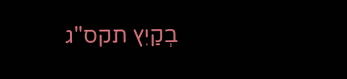בְקַיִץ תקס"ג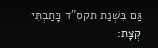גַּם בִּשְׁנַת תקס"ד כָּתַבְתִּי קְצָת: